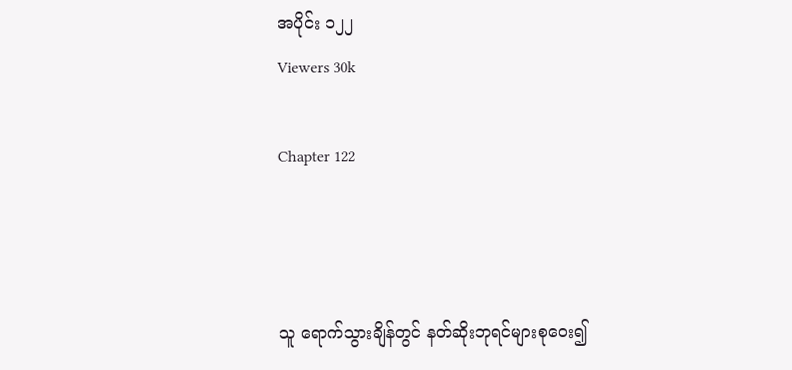အပိုင်း ၁၂၂
Viewers 30k

Chapter 122



သူ ရောက်သွားချိန်တွင် နတ်ဆိုးဘုရင်များစုဝေး၍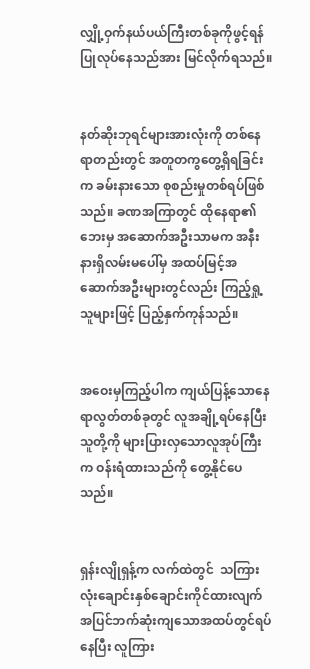လျှို့ဝှက်နယ်ပယ်ကြီးတစ်ခုကိုဖွင့်ရန် ပြုလုပ်နေသည်အား မြင်လိုက်ရသည်။


နတ်ဆိုးဘုရင်များအားလုံးကို တစ်နေရာတည်းတွင် အတူတကွတွေ့ရှိရခြင်းက ခမ်းနားသော စုစည်းမှုတစ်ရပ်ဖြစ်သည်။ ခဏအကြာတွင် ထိုနေရာ၏ဘေးမှ အဆောက်အဦးသာမက အနီးနားရှိလမ်းမပေါ်မှ အထပ်မြင့်အဆောက်အဦးများတွင်လည်း ကြည့်ရှု့သူများဖြင့် ပြည့်နှက်ကုန်သည်။


အဝေးမှကြည့်ပါက ကျယ်ပြန့်သောနေရာလွတ်တစ်ခုတွင် လူအချို့ရပ်နေပြီး သူတို့ကို များပြားလှသောလူအုပ်ကြီးက ဝန်းရံထားသည်ကို တွေ့နိုင်ပေသည်။


ရှန်းလျိုရှန့်က လက်ထဲတွင်  သကြားလုံးချောင်းနှစ်ချောင်းကိုင်ထားလျက် အပြင်ဘက်ဆုံးကျသောအထပ်တွင်ရပ်နေပြီး လူကြား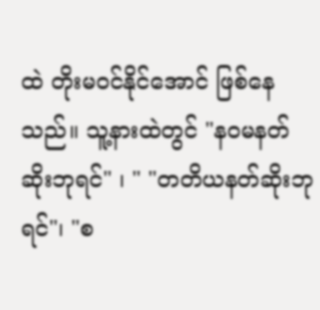ထဲ တိုးမဝင်နိုင်အောင် ဖြစ်နေသည်။ သူ့နားထဲတွင် "နဝမနတ်ဆိုးဘုရင်" ၊ " "တတိယနတ်ဆိုးဘုရင်"၊ "စ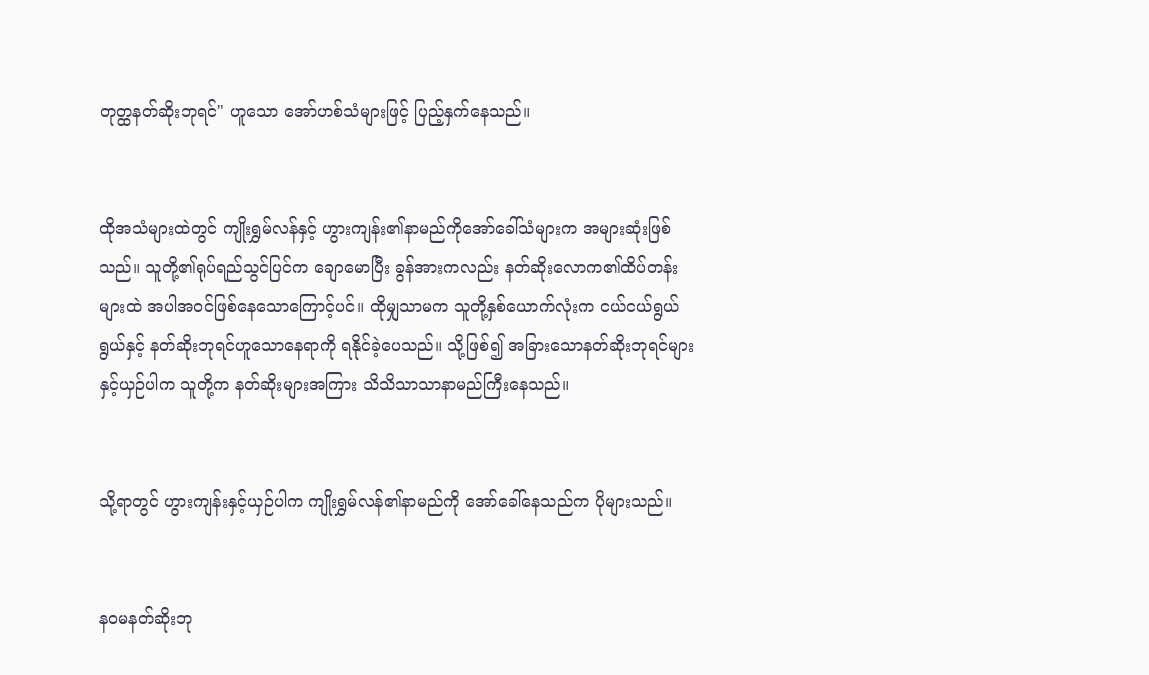တုတ္ထနတ်ဆိုးဘုရင်" ဟူသော အော်ဟစ်သံများဖြင့် ပြည့်နှက်နေသည်။


ထိုအသံများထဲတွင် ကျိုးရွှမ်လန်နှင့် ဟွားကျန်း၏နာမည်ကိုအော်ခေါ်သံများက အများဆုံးဖြစ်သည်။ သူတို့၏ရုပ်ရည်သွင်ပြင်က ချောမောပြီး ခွန်အားကလည်း နတ်ဆိုးလောက၏ထိပ်တန်းများထဲ အပါအဝင်ဖြစ်နေသောကြောင့်ပင်။ ထိုမျှသာမက သူတို့နှစ်ယောက်လုံးက ငယ်ငယ်ရွယ်ရွယ်နှင့် နတ်ဆိုးဘုရင်ဟူသောနေရာကို ရနိုင်ခဲ့ပေသည်။ သို့ဖြစ်၍ အခြားသောနတ်ဆိုးဘုရင်များနှင့်ယှဉ်ပါက သူတို့က နတ်ဆိုးများအကြား သိသိသာသာနာမည်ကြီးနေသည်။


သို့ရာတွင် ဟွားကျန်းနှင့်ယှဉ်ပါက ကျိုးရွှမ်လန်၏နာမည်ကို အော်ခေါ်နေသည်က ပိုများသည်။


နဝမနတ်ဆိုးဘု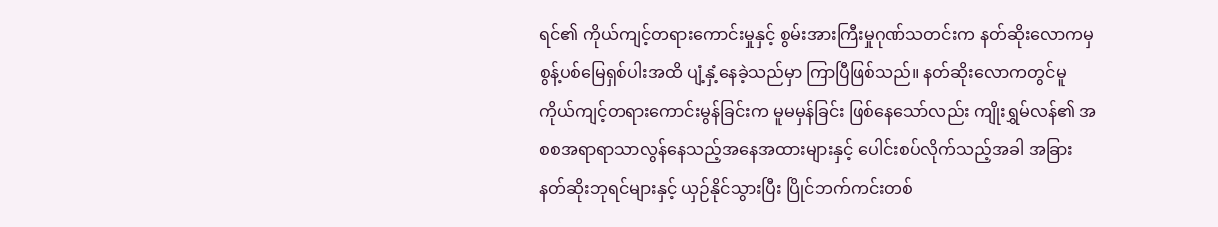ရင်၏ ကိုယ်ကျင့်တရားကောင်းမှုနှင့် စွမ်းအားကြီးမှုဂုဏ်သတင်းက နတ်ဆိုးလောကမှ စွန့်ပစ်မြေရှစ်ပါးအထိ ပျံ့နှံ့နေခဲ့သည်မှာ ကြာပြီဖြစ်သည်။ နတ်ဆိုးလောကတွင်မူ ကိုယ်ကျင့်တရားကောင်းမွန်ခြင်းက မူမမှန်ခြင်း ဖြစ်နေသော်လည်း ကျိုးရွှမ်လန်၏ အစစအရာရာသာလွန်နေသည့်အနေအထားများနှင့် ပေါင်းစပ်လိုက်သည့်အခါ အခြားနတ်ဆိုးဘုရင်များနှင့် ယှဉ်နိုင်သွားပြီး ပြိုင်ဘက်ကင်းတစ်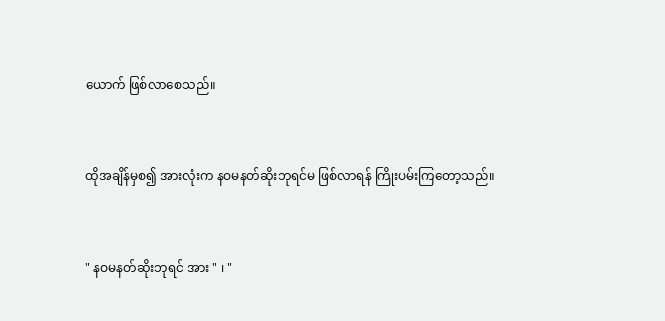ယောက် ဖြစ်လာစေသည်။


ထိုအချိန်မှစ၍ အားလုံးက နဝမနတ်ဆိုးဘုရင်မ ဖြစ်လာရန် ကြိုးပမ်းကြတော့သည်။


" နဝမနတ်ဆိုးဘုရင် အား " ၊ "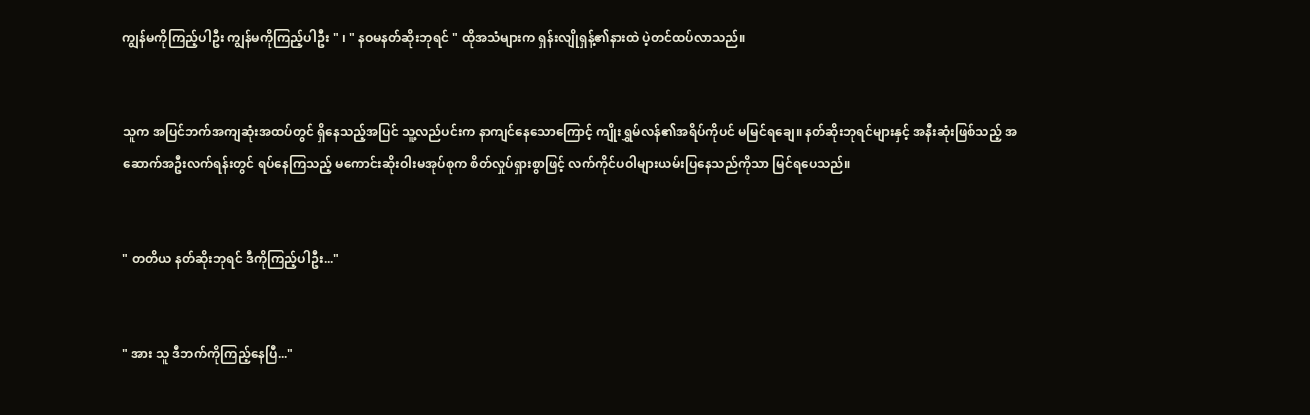ကျွန်မကိုကြည့်ပါဦး ကျွန်မကိုကြည့်ပါဦး " ၊ " နဝမနတ်ဆိုးဘုရင် " ထိုအသံများက ရှန်းလျိုရှန့်၏နားထဲ ပဲ့တင်ထပ်လာသည်။


သူက အပြင်ဘက်အကျဆုံးအထပ်တွင် ရှိနေသည့်အပြင် သူ့လည်ပင်းက နာကျင်နေသောကြောင့် ကျိုးရွှမ်လန်၏အရိပ်ကိုပင် မမြင်ရချေ။ နတ်ဆိုးဘုရင်များနှင့် အနီးဆုံးဖြစ်သည့် အဆောက်အဦးလက်ရန်းတွင် ရပ်နေကြသည့် မကောင်းဆိုးဝါးမအုပ်စုက စိတ်လှုပ်ရှားစွာဖြင့် လက်ကိုင်ပဝါများယမ်းပြနေသည်ကိုသာ မြင်ရပေသည်။


" တတိယ နတ်ဆိုးဘုရင် ဒီကိုကြည့်ပါဦး..."


" အား သူ ဒီဘက်ကိုကြည့်နေပြီ..."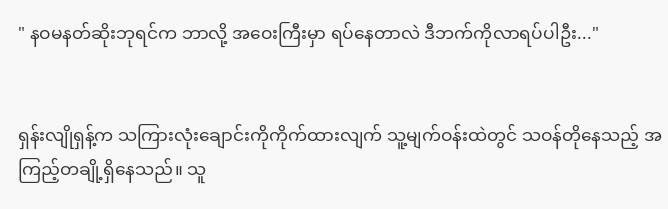" နဝမနတ်ဆိုးဘုရင်က ဘာလို့ အဝေးကြီးမှာ ရပ်နေတာလဲ ဒီဘက်ကိုလာရပ်ပါဦး..."


ရှန်းလျိုရှန့်က သကြားလုံးချောင်းကိုကိုက်ထားလျက် သူ့မျက်ဝန်းထဲတွင် သဝန်တိုနေသည့် အကြည့်တချို့ရှိနေသည်။ သူ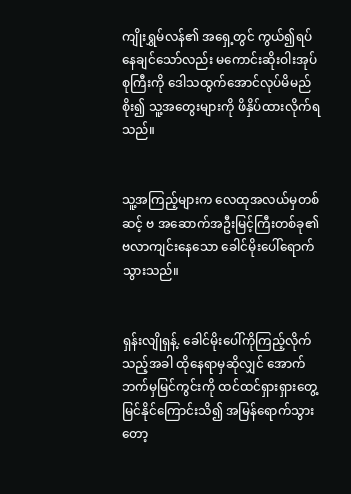ကျိုးရွှမ်လန်၏ အရှေ့တွင် ကွယ်၍ရပ်နေချင်သော်လည်း မကောင်းဆိုးဝါးအုပ်စုကြီးကို ဒေါသထွက်အောင်လုပ်မိမည်စိုး၍ သူ့အတွေးများကို ဖိနှိပ်ထားလိုက်ရသည်။


သူ့အကြည့်များက လေထုအလယ်မှတစ်ဆင့် ဗ အဆောက်အဦးမြင့်ကြီးတစ်ခု၏ ဗလာကျင်းနေသော ခေါင်မိုးပေါ်ရောက်သွားသည်။


ရှန်းလျိုရှန့်. ခေါင်မိုးပေါ်ကိုကြည့်လိုက်သည့်အခါ ထိုနေရာမှဆိုလျှင် အောက်ဘက်မှမြင်ကွင်းကို ထင်ထင်ရှားရှားတွေ့မြင်နိုင်ကြောင်းသိ၍ အမြန်ရောက်သွားတော့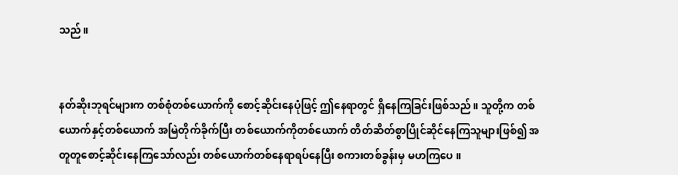သည်။


နတ်ဆိုးဘုရင်များက တစ်စုံတစ်ယောက်ကို စောင့်ဆိုင်းနေပုံဖြင့် ဤနေရာတွင် ရှိနေကြခြင်းဖြစ်သည်။ သူတို့က တစ်ယောက်နှင့်တစ်ယောက် အမြဲတိုက်ခိုက်ပြီး တစ်ယောက်ကိုတစ်ယောက် တိတ်ဆိတ်စွာပြိုင်ဆိုင်နေကြသူများဖြစ်၍ အတူတူစောင့်ဆိုင်းနေကြသော်လည်း တစ်ယောက်တစ်နေရာရပ်နေပြီး စကားတစ်ခွန်းမှ မဟကြပေ။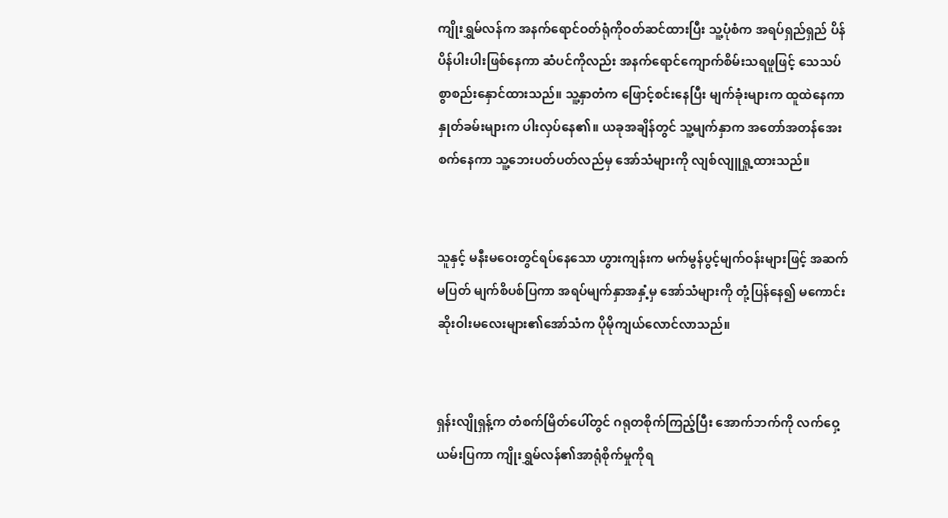ကျိုးရွှမ်လန်က အနက်ရောင်ဝတ်ရုံကိုဝတ်ဆင်ထားပြီး သူ့ပုံစံက အရပ်ရှည်ရှည် ပိန်ပိန်ပါးပါးဖြစ်နေကာ ဆံပင်ကိုလည်း အနက်ရောင်ကျောက်စိမ်းသရဖူဖြင့် သေသပ်စွာစည်းနှောင်ထားသည်။ သူ့နှာတံက ဖြောင့်စင်းနေပြီး မျက်ခုံးများက ထူထဲနေကာ နှုတ်ခမ်းများက ပါးလှပ်နေ၏။ ယခုအချိန်တွင် သူ့မျက်နှာက အတော်အတန်အေးစက်နေကာ သူ့ဘေးပတ်ပတ်လည်မှ အော်သံများကို လျစ်လျူရှု့ထားသည်။


သူနှင့် မနီးမဝေးတွင်ရပ်နေသော ဟွားကျန်းက မက်မွန်ပွင့်မျက်ဝန်းများဖြင့် အဆက်မပြတ် မျက်စိပစ်ပြကာ အရပ်မျက်နှာအနှံ့မှ အော်သံများကို တုံ့ပြန်နေ၍ မကောင်းဆိုးဝါးမလေးများ၏အော်သံက ပိုမိုကျယ်လောင်လာသည်။


ရှန်းလျိုရှန့်က တံစက်မြိတ်ပေါ်တွင် ဂရုတစိုက်ကြည့်ပြီး အောက်ဘက်ကို လက်ဝှေ့ယမ်းပြကာ ကျိုးရွှမ်လန်၏အာရုံစိုက်မှုကိုရ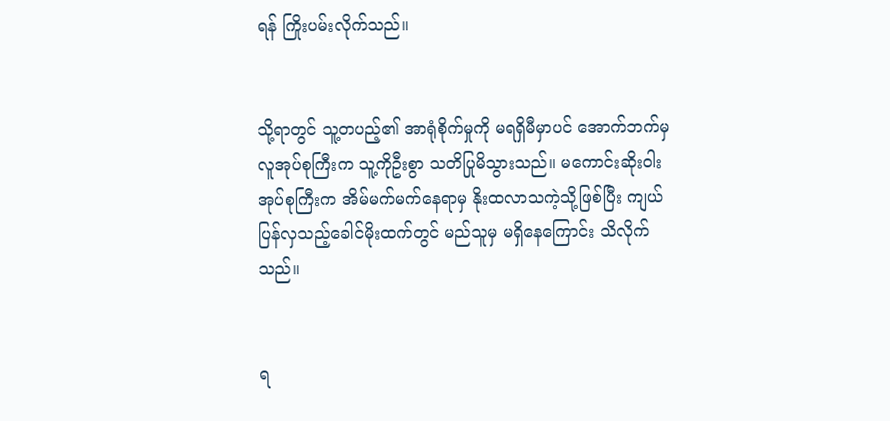ရန် ကြိုးပမ်းလိုက်သည်။


သို့ရာတွင် သူ့တပည့်၏ အာရုံစိုက်မှုကို မရရှိမီမှာပင် အောက်ဘက်မှ လူအုပ်စုကြီးက သူ့ကိုဦးစွာ သတိပြုမိသွားသည်။ မကောင်းဆိုးဝါးအုပ်စုကြီးက အိမ်မက်မက်နေရာမှ နိုးထလာသကဲ့သို့ဖြစ်ပြီး ကျယ်ပြန်လှသည့်ခေါင်မိုးထက်တွင် မည်သူမှ မရှိနေကြောင်း သိလိုက်သည်။


ရ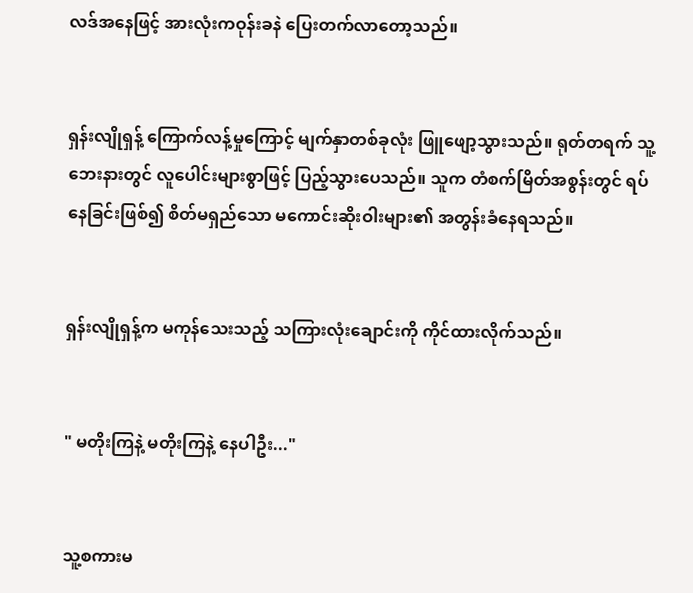လဒ်အနေဖြင့် အားလုံးကဝုန်းခနဲ ပြေးတက်လာတော့သည်။


ရှန်းလျိုရှန့် ကြောက်လန့်မှုကြောင့် မျက်နှာတစ်ခုလုံး ဖြူဖျော့သွားသည်။ ရုတ်တရက် သူ့ဘေးနားတွင် လူပေါင်းများစွာဖြင့် ပြည့်သွားပေသည်။ သူက တံစက်မြိတ်အစွန်းတွင် ရပ်နေခြင်းဖြစ်၍ စိတ်မရှည်သော မကောင်းဆိုးဝါးများ၏ အတွန်းခံနေရသည်။


ရှန်းလျိုရှန့်က မကုန်သေးသည့် သကြားလုံးချောင်းကို ကိုင်ထားလိုက်သည်။


" မတိုးကြနဲ့ မတိုးကြနဲ့ နေပါဦး..."


သူ့စကားမ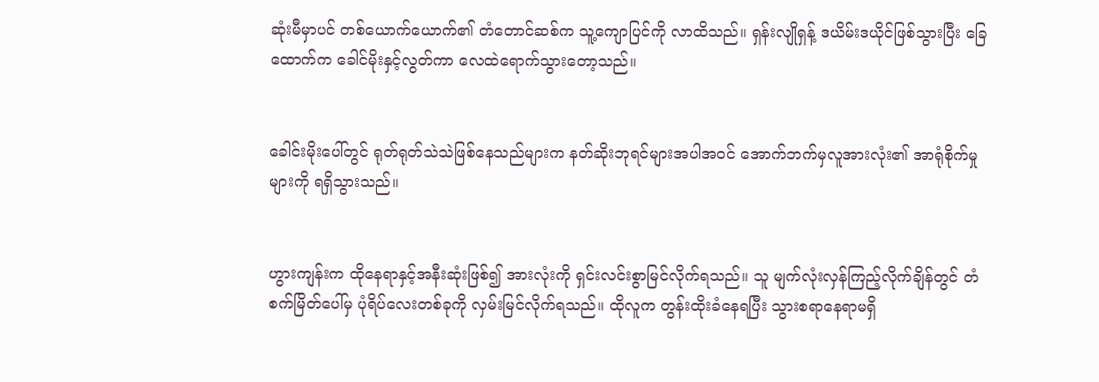ဆုံးမီမှာပင် တစ်ယောက်ယောက်၏ တံတောင်ဆစ်က သူ့ကျောပြင်ကို လာထိသည်။ ရှန်းလျိုရှန့် ဒယိမ်းဒယိုင်ဖြစ်သွားပြီး ခြေထောက်က ခေါင်မိုးနှင့်လွတ်ကာ လေထဲရောက်သွားတော့သည်။


ခေါင်းမိုးပေါ်တွင် ရုတ်ရုတ်သဲသဲဖြစ်နေသည်များက နတ်ဆိုးဘုရင်များအပါအဝင် အောက်ဘက်မှလူအားလုံး၏ အာရုံစိုက်မှုများကို ရရှိသွားသည်။


ဟွားကျန်းက ထိုနေရာနှင့်အနီးဆုံးဖြစ်၍ အားလုံးကို ရှင်းလင်းစွာမြင်လိုက်ရသည်။ သူ မျက်လုံးလှန်ကြည့်လိုက်ချိန်တွင် တံစက်မြိတ်ပေါ်မှ ပုံရိပ်လေးတစ်ခုကို လှမ်းမြင်လိုက်ရသည်။ ထိုလူက တွန်းထိုးခံနေရပြီး သွားစရာနေရာမရှိ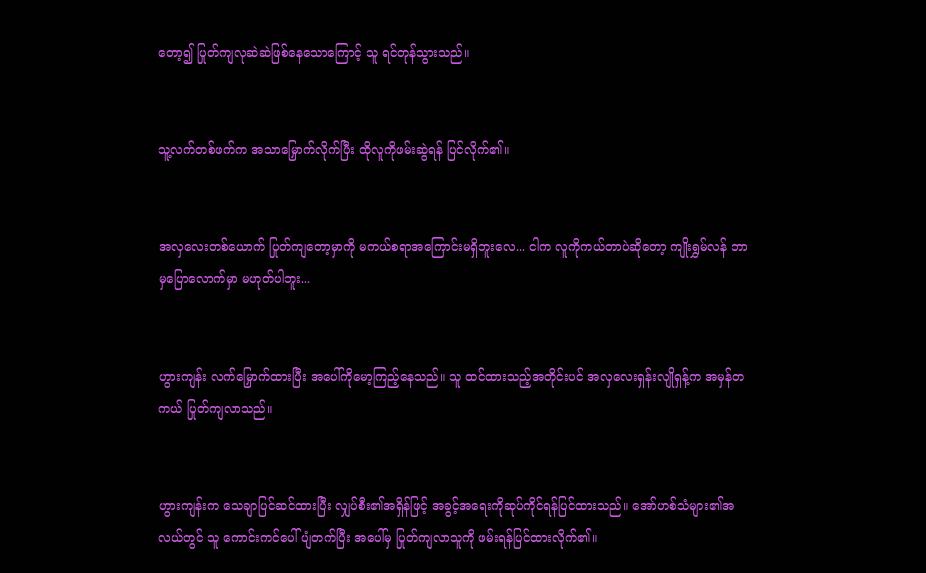တော့၍ ပြုတ်ကျလုဆဲဆဲဖြစ်နေသောကြောင့် သူ ရင်တုန်သွားသည်။


သူ့လက်တစ်ဖက်က အသာမြှောက်လိုက်ပြီး ထိုလူကိုဖမ်းဆွဲရန် ပြင်လိုက်၏။


အလှလေးတစ်ယောက် ပြုတ်ကျတော့မှာကို မကယ်စရာအကြောင်းမရှိဘူးလေ... ငါက လူကိုကယ်တာပဲဆိုတော့ ကျိုးရွှမ်လန် ဘာမှပြောလောက်မှာ မဟုတ်ပါဘူး...


ဟွားကျန်း လက်မြှောက်ထားပြီး အပေါ်ကိုမော့ကြည့်နေသည်။ သူ ထင်ထားသည့်အတိုင်းပင် အလှလေးရှန်းလျိုရှန့်က အမှန်တကယ် ပြုတ်ကျလာသည်။


ဟွားကျန်းက သေချာပြင်ဆင်ထားပြီး လျှပ်စီး၏အရှိန်ဖြင့် အခွင့်အရေးကိုဆုပ်ကိုင်ရန်ပြင်ထားသည်။ အော်ဟစ်သံများ၏အလယ်တွင် သူ ကောင်းကင်ပေါ် ပျံတက်ပြီး အပေါ်မှ ပြုတ်ကျလာသူကို ဖမ်းရန်ပြင်ထားလိုက်၏။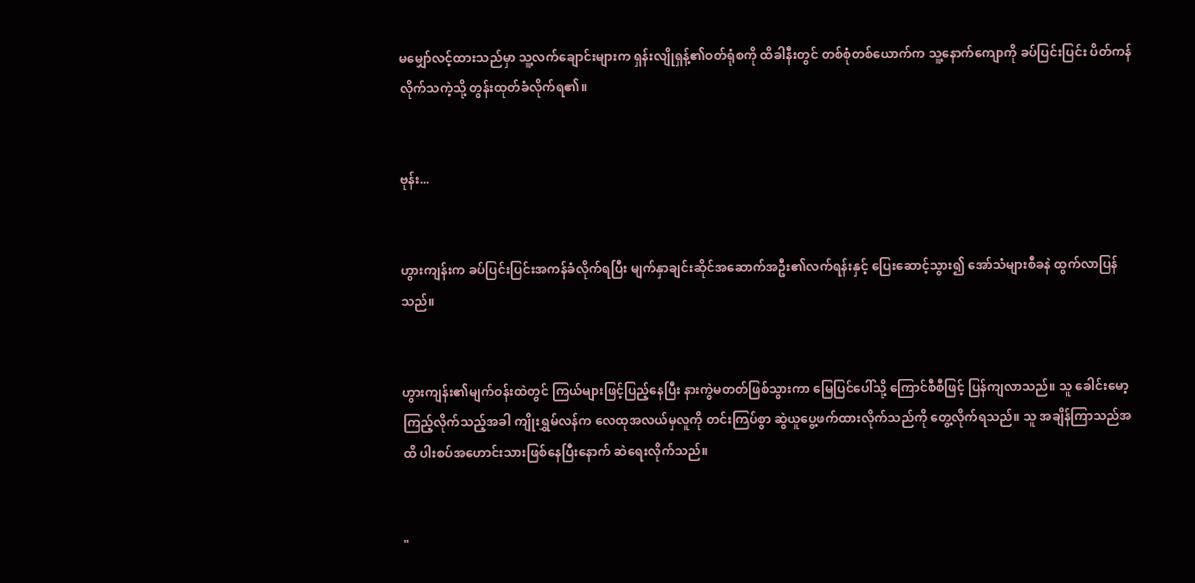မမျှော်လင့်ထားသည်မှာ သူ့လက်ချောင်းများက ရှန်းလျိုရှန့်၏ဝတ်ရုံစကို ထိခါနီးတွင် တစ်စုံတစ်ယောက်က သူ့နောက်ကျောကို ခပ်ပြင်းပြင်း ပိတ်ကန်လိုက်သကဲ့သို့ တွန်းထုတ်ခံလိုက်ရ၏။


ဗုန်း...


ဟွားကျန်းက ခပ်ပြင်းပြင်းအကန်ခံလိုက်ရပြီး မျက်နှာချင်းဆိုင်အဆောက်အဦး၏လက်ရန်းနှင့် ပြေးဆောင့်သွား၍ အော်သံများစီခနဲ ထွက်လာပြန်သည်။


ဟွားကျန်း၏မျက်ဝန်းထဲတွင် ကြယ်များဖြင့်ပြည့်နေပြီး နားကွဲမတတ်ဖြစ်သွားကာ မြေပြင်ပေါ်သို့ ကြောင်စီစီဖြင့် ပြန်ကျလာသည်။ သူ ခေါင်းမော့ကြည့်လိုက်သည့်အခါ ကျိုးရွှမ်လန်က လေထုအလယ်မှလူကို တင်းကြပ်စွာ ဆွဲယူပွေ့ဖက်ထားလိုက်သည်ကို တွေ့လိုက်ရသည်။ သူ အချိန်ကြာသည်အထိ ပါးစပ်အဟောင်းသားဖြစ်နေပြီးနောက် ဆဲရေးလိုက်သည်။


"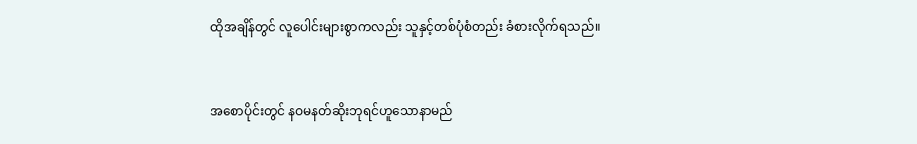ထိုအချိန်တွင် လူပေါင်းများစွာကလည်း သူနှင့်တစ်ပုံစံတည်း ခံစားလိုက်ရသည်။


အစောပိုင်းတွင် နဝမနတ်ဆိုးဘုရင်ဟူသောနာမည်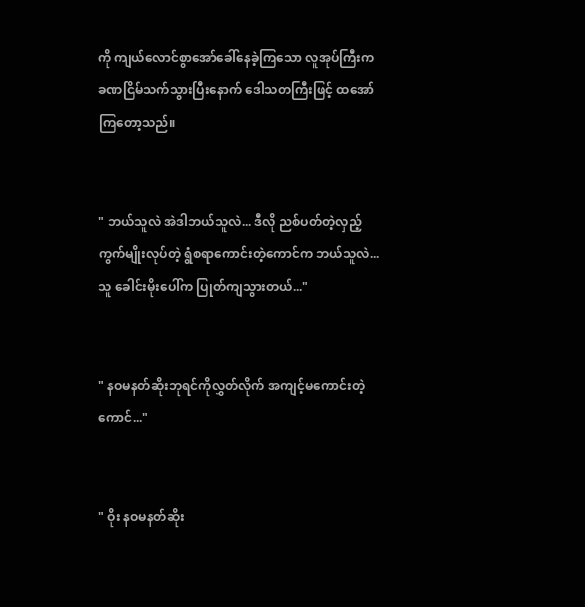ကို ကျယ်လောင်စွာအော်ခေါ်နေခဲ့ကြသော လူအုပ်ကြီးက ခဏငြိမ်သက်သွားပြီးနောက် ဒေါသတကြီးဖြင့် ထအော်ကြတော့သည်။


" ဘယ်သူလဲ အဲဒါဘယ်သူလဲ... ဒီလို ညစ်ပတ်တဲ့လှည့်ကွက်မျိုးလုပ်တဲ့ ရွံစရာကောင်းတဲ့ကောင်က ဘယ်သူလဲ... သူ ခေါင်းမိုးပေါ်က ပြုတ်ကျသွားတယ်..."


" နဝမနတ်ဆိုးဘုရင်ကိုလွှတ်လိုက် အကျင့်မကောင်းတဲ့ကောင်..."


" ဝိုး နဝမနတ်ဆိုး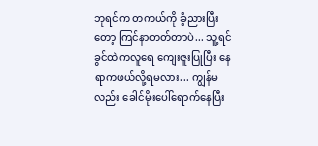ဘုရင်က တကယ်ကို ခံ့ညားပြီးတော့ ကြင်နာတတ်တာပဲ... သူ့ရင်ခွင်ထဲက‌လူရေ ကျေးဇူးပြုပြီး နေရာကဖယ်လို့ရမလား... ကျွန်မလည်း ခေါင်မိုးပေါ်ရောက်နေပြီး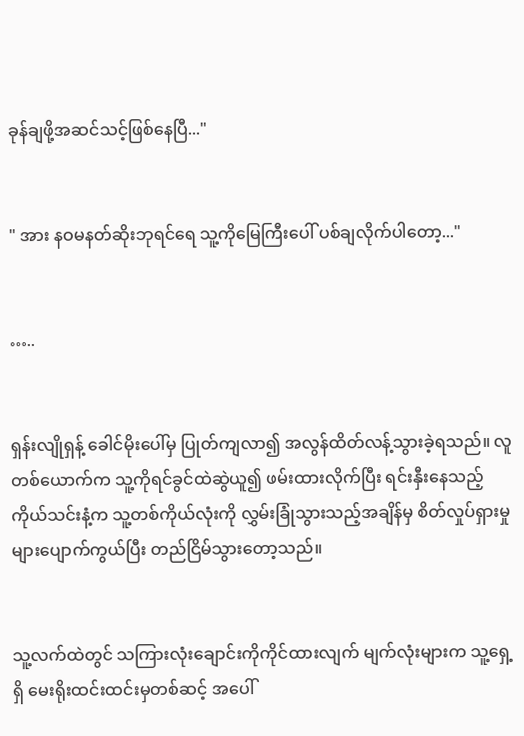ခုန်ချဖို့အဆင်သင့်ဖြစ်နေပြီ..."


" အား နဝမနတ်ဆိုးဘုရင်ရေ သူ့ကိုမြေကြီးပေါ် ပစ်ချလိုက်ပါတော့..."


…..


ရှန်းလျိုရှန့် ခေါင်မိုးပေါ်မှ ပြုတ်ကျလာ၍ အလွန်ထိတ်လန့်သွားခဲ့ရသည်။ လူတစ်ယောက်က သူ့ကိုရင်ခွင်ထဲဆွဲယူ၍ ဖမ်းထားလိုက်ပြီး ရင်းနှီးနေသည့်ကိုယ်သင်းနံ့က သူ့တစ်ကိုယ်လုံးကို လွှမ်းခြုံသွားသည့်အချိန်မှ စိတ်လှုပ်ရှားမှုများပျောက်ကွယ်ပြီး တည်ငြိမ်သွားတော့သည်။


သူ့လက်ထဲတွင် သကြားလုံးချောင်းကိုကိုင်ထားလျက် မျက်လုံးများက သူ့ရှေ့ရှိ မေးရိုးထင်းထင်းမှတစ်ဆင့် အပေါ်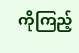ကိုကြည့်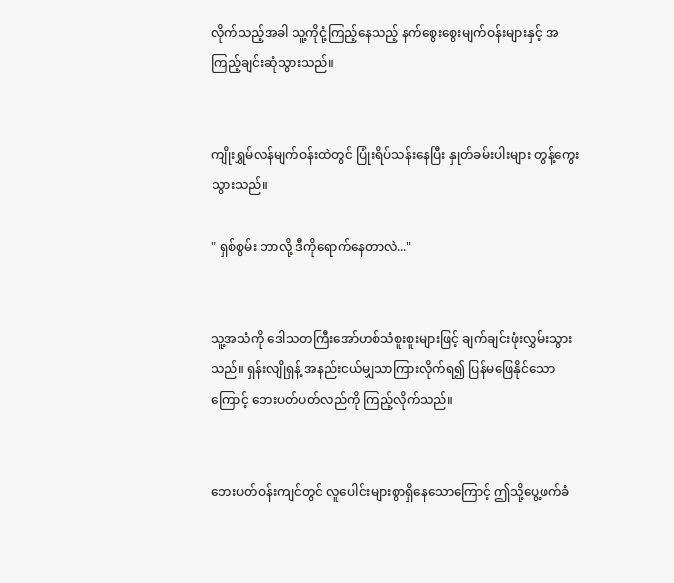လိုက်သည့်အခါ သူ့ကိုငုံ့ကြည့်နေသည့် နက်စွေးစွေးမျက်ဝန်းများနှင့် အကြည့်ချင်းဆုံသွားသည်။


ကျိုးရွှမ်လန်မျက်ဝန်းထဲတွင် ပြုံးရိပ်သန်းနေပြီး နှုတ်ခမ်းပါးများ တွန့်ကွေးသွားသည်။

" ရှစ်စွမ်း ဘာလို့ ဒီကိုရောက်နေတာလဲ..."


သူ့အသံကို ဒေါသတကြီးအော်ဟစ်သံစူးစူးများဖြင့် ချက်ချင်းဖုံးလွှမ်းသွားသည်။ ရှန်းလျိုရှန့် အနည်းငယ်မျှသာကြားလိုက်ရ၍ ပြန်မဖြေနိုင်သောကြောင့် ဘေးပတ်ပတ်လည်ကို ကြည့်လိုက်သည်။


ဘေးပတ်ဝန်းကျင်တွင် လူပေါင်းများစွာရှိနေသောကြောင့် ဤသို့ပွေ့ဖက်ခံ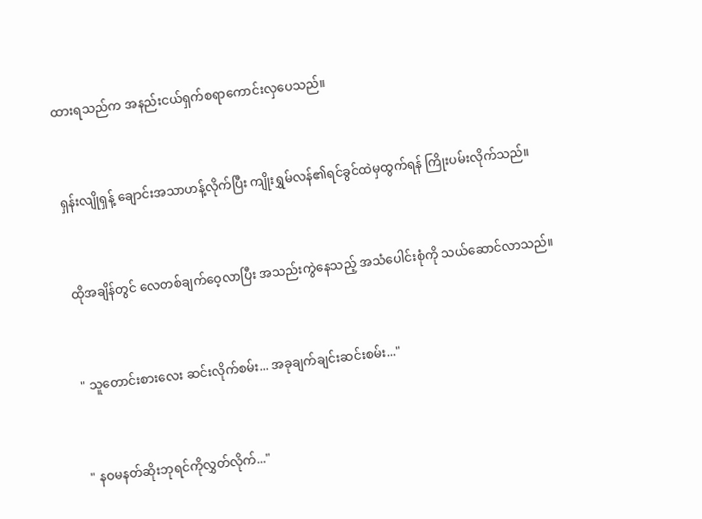ထားရသည်က အနည်းငယ်ရှက်စရာကောင်းလှပေသည်။


ရှန်းလျိုရှန့် ချောင်းအသာဟန့်လိုက်ပြီး ကျိုးရွှမ်လန်၏ရင်ခွင်ထဲမှထွက်ရန် ကြိုးပမ်းလိုက်သည်။


ထိုအချိန်တွင် လေတစ်ချက်ဝေ့လာပြီး အသည်းကွဲနေသည့် အသံပေါင်းစုံကို သယ်ဆောင်လာသည်။


" သူတောင်းစားလေး ဆင်းလိုက်စမ်း... အခုချက်ချင်းဆင်းစမ်း..."


" နဝမနတ်ဆိုးဘုရင်ကိုလွှတ်လိုက်..."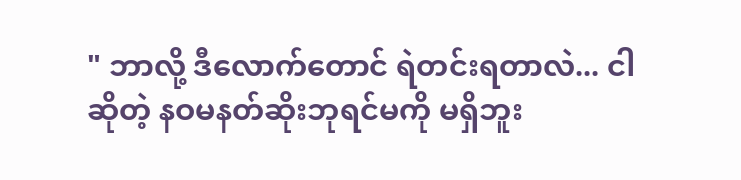" ဘာလို့ ဒီလောက်တောင် ရဲတင်းရတာလဲ... ငါဆိုတဲ့ နဝမနတ်ဆိုးဘုရင်မကို မရှိဘူး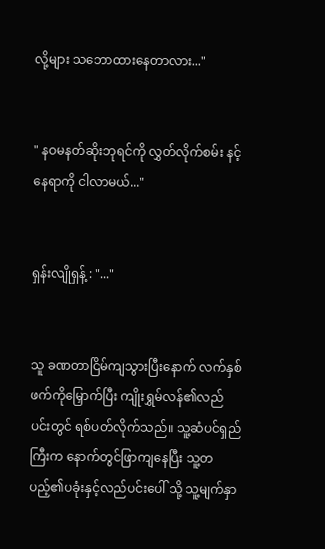လို့များ သဘောထားနေတာလား..."


" နဝမနတ်ဆိုးဘုရင်ကို လွှတ်လိုက်စမ်း နင့်နေရာကို ငါလာမယ်..."


ရှန်းလျိုရှန့် : "..."


သူ ခဏတာငြိမ်ကျသွားပြီးနောက် လက်နှစ်ဖက်ကိုမြှောက်ပြီး ကျိုးရွှမ်လန်၏လည်ပင်းတွင် ရစ်ပတ်လိုက်သည်။ သူ့ဆံပင်ရှည်ကြီးက နောက်တွင်ဖြာကျနေပြီး သူ့တပည့်၏ပခုံးနှင့်လည်ပင်းပေါ် သို့ သူ့မျက်နှာ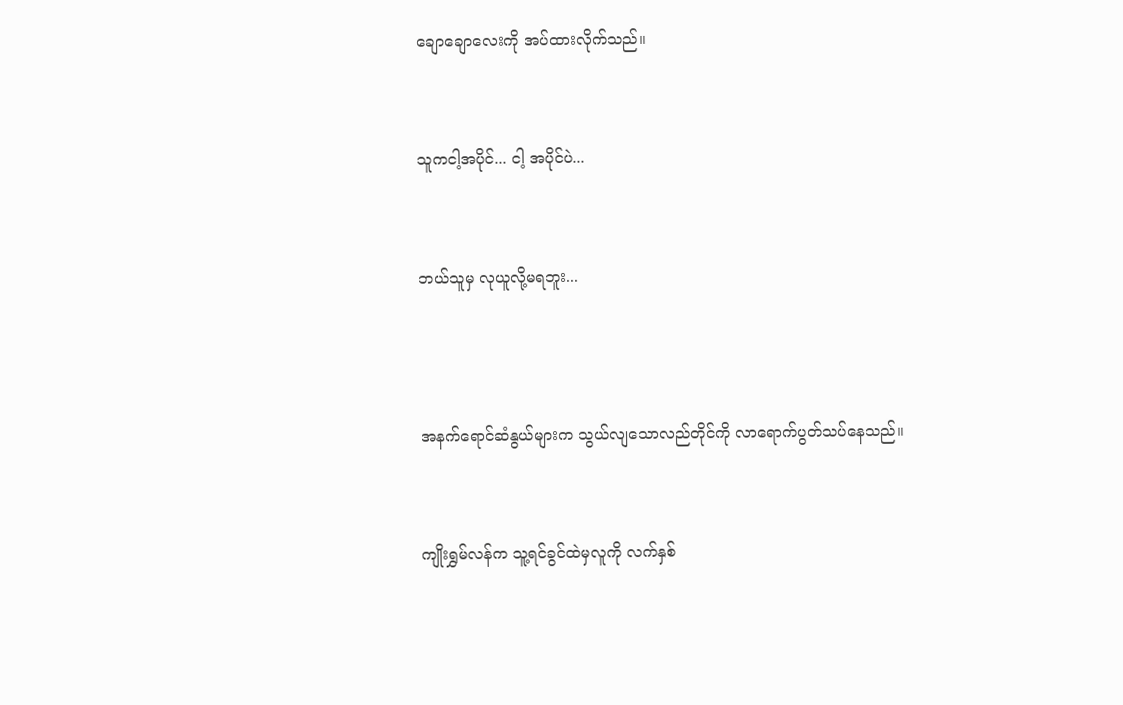ချောချောလေးကို အပ်ထားလိုက်သည်။


သူကငါ့အပိုင်... ငါ့ အပိုင်ပဲ...


ဘယ်သူမှ လုယူလို့မရဘူး...



အနက်ရောင်ဆံနွယ်များက သွယ်လျသောလည်တိုင်ကို လာရောက်ပွတ်သပ်နေသည်။


ကျိုးရွှမ်လန်က သူ့ရင်ခွင်ထဲမှလူကို လက်နှစ်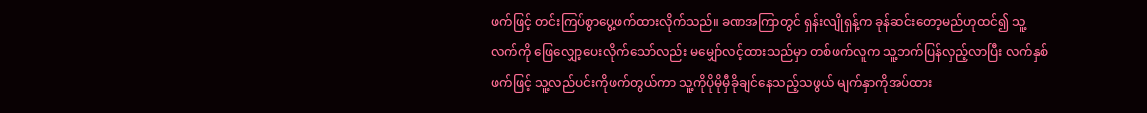ဖက်ဖြင့် တင်းကြပ်စွာပွေ့ဖက်ထားလိုက်သည်။ ခဏအကြာတွင် ရှန်းလျိုရှန့်က ခုန်ဆင်းတော့မည်ဟုထင်၍ သူ့လက်ကို ဖြေလျှော့ပေးလိုက်သော်လည်း မမျှော်လင့်ထားသည်မှာ တစ်ဖက်လူက သူ့ဘက်ပြန်လှည့်လာပြီး လက်နှစ်ဖက်ဖြင့် သူ့လည်ပင်းကိုဖက်တွယ်ကာ သူ့ကိုပိုမိုမှီခိုချင်နေသည့်သဖွယ် မျက်နှာကိုအပ်ထား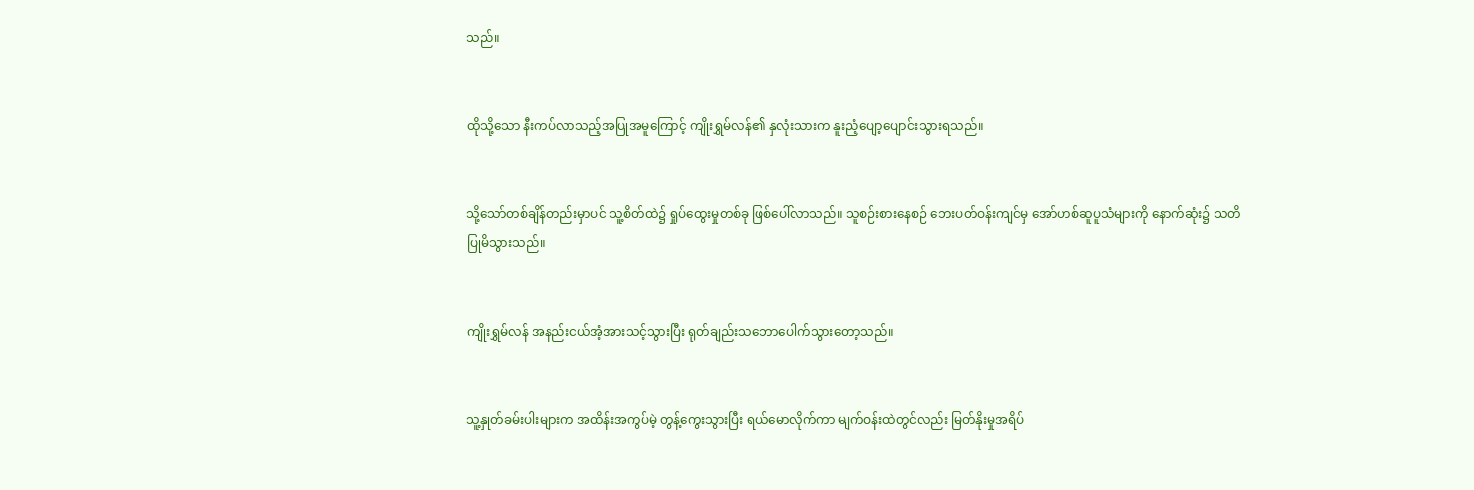သည်။


ထိုသို့သော နီးကပ်လာသည့်အပြုအမူကြောင့် ကျိုးရွှမ်လန်၏ နှလုံးသားက နူးညံ့ပျော့ပျောင်းသွားရသည်။


သို့သော်တစ်ချိန်တည်းမှာပင် သူ့စိတ်ထဲ၌ ရှုပ်ထွေးမှုတစ်ခု ဖြစ်ပေါ်လာသည်။ သူစဉ်းစားနေစဉ် ဘေးပတ်ဝန်းကျင်မှ အော်ဟစ်ဆူပူသံများကို နောက်ဆုံး၌ သတိပြုမိသွားသည်။


ကျိုးရွှမ်လန် အနည်းငယ်အံ့အားသင့်သွားပြီး ရုတ်ချည်းသဘောပေါက်သွားတော့သည်။


သူ့နှုတ်ခမ်းပါးများက အထိန်းအကွပ်မဲ့ တွန့်ကွေးသွားပြီး ရယ်မောလိုက်ကာ မျက်ဝန်းထဲတွင်လည်း မြတ်နိုးမှုအရိပ်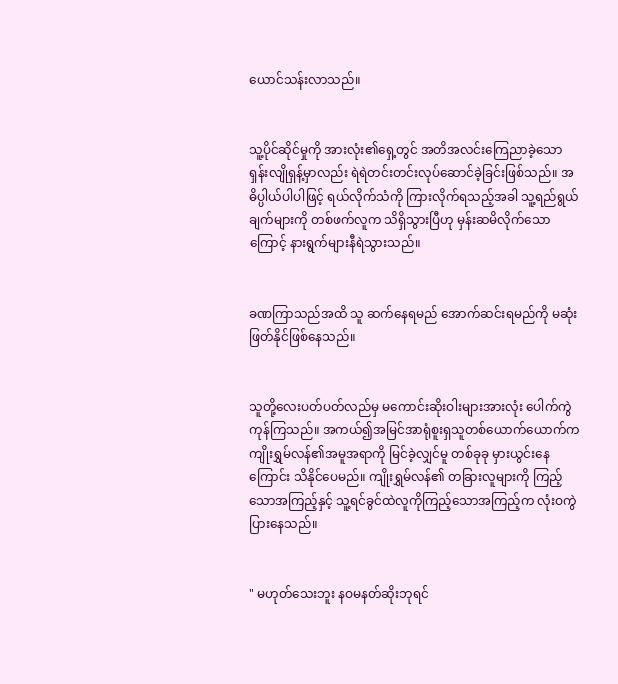ယောင်သန်းလာသည်။


သူ့ပိုင်ဆိုင်မှုကို အားလုံး၏ရှေ့တွင် အတိအလင်းကြေညာခဲ့သော ရှန်းလျိုရှန့်မှာလည်း ရဲရဲတင်းတင်းလုပ်ဆောင်ခဲ့ခြင်းဖြစ်သည်။ အဓိပ္ပါယ်ပါပါဖြင့် ရယ်လိုက်သံကို ကြားလိုက်ရသည့်အခါ သူ့ရည်ရွယ်ချက်များကို တစ်ဖက်လူက သိရှိသွားပြီဟု မှန်းဆမိလိုက်သောကြောင့် နားရွက်များနီရဲသွားသည်။


ခဏကြာသည်အထိ သူ ဆက်နေရမည် အောက်ဆင်းရမည်ကို မဆုံးဖြတ်နိုင်ဖြစ်နေသည်။


သူတို့လေးပတ်ပတ်လည်မှ မကောင်းဆိုးဝါးများအားလုံး ပေါက်ကွဲကုန်ကြသည်။ အကယ်၍အမြင်အာရုံစူးရှသူတစ်ယောက်ယောက်က ကျိုးရွှမ်လန်၏အမူအရာကို မြင်ခဲ့လျှင်မူ တစ်ခုခု မှားယွင်းနေကြောင်း သိနိုင်ပေမည်။ ကျိုးရွှမ်လန်၏ တခြားလူများကို ကြည့်သောအကြည့်နှင့် သူ့ရင်ခွင်ထဲလူကိုကြည့်သောအကြည့်က လုံးဝကွဲပြားနေသည်။


" မဟုတ်သေးဘူး နဝမနတ်ဆိုးဘုရင်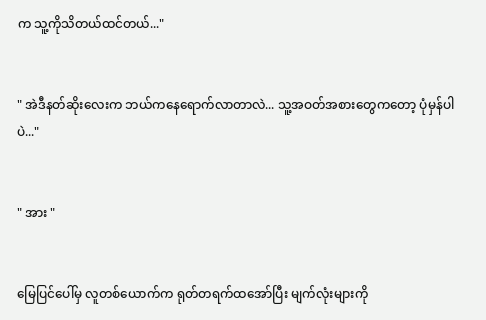က သူ့ကိုသိတယ်ထင်တယ်..."


" အဲဒီနတ်ဆိုးလေးက ဘယ်ကနေရောက်လာတာလဲ... သူ့အဝတ်အစားတွေကတော့ ပုံမှန်ပါပဲ..."


" အား "


မြေပြင်ပေါ်မှ လူတစ်ယောက်က ရုတ်တရက်ထအော်ပြီး မျက်လုံးများကို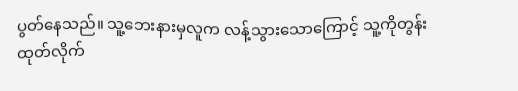ပွတ်နေသည်။ သူ့ဘေးနားမှလူက လန့်သွားသောကြောင့် သူ့ကိုတွန်းထုတ်လိုက်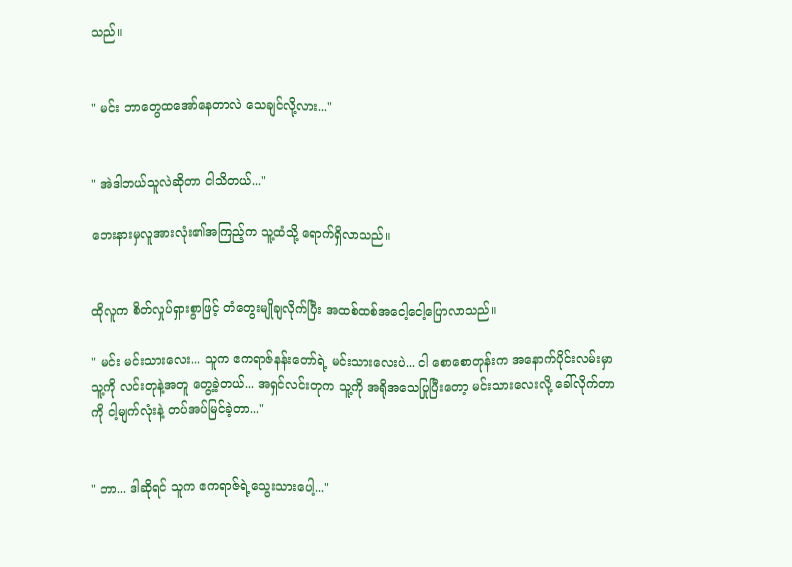သည်။


" မင်း ဘာတွေထအော်နေတာလဲ သေချင်လို့လား..."


" အဲဒါဘယ်သူလဲဆိုတာ ငါသိတယ်..."

ဘေးနားမှလူအားလုံး၏အကြည့်က သူ့ထံသို့ ရောက်ရှိလာသည်။


ထိုလူက စိတ်လှုပ်ရှားစွာဖြင့် တံတွေးမျိုချလိုက်ပြီး အထစ်ထစ်အငေါ့ငေါ့ပြောလာသည်။

" မင်း မင်းသားလေး... သူက ဧကရာဇ်နန်းတော်ရဲ့ မင်းသားလေးပဲ... ငါ စောစောတုန်းက အနောက်ပိုင်းလမ်းမှာ သူ့ကို လင်းတုနဲ့အတူ တွေ့ခဲ့တယ်... အရှင်လင်းတုက သူ့ကို အရိုအသေပြုပြီးတော့ မင်းသားလေးလို့ ခေါ်လိုက်တာကို ငါ့မျက်လုံးနဲ့ တပ်အပ်မြင်ခဲ့တာ..."


" ဘာ... ဒါဆိုရင် သူက ဧကရာဇ်ရဲ့သွေးသားပေါ့..."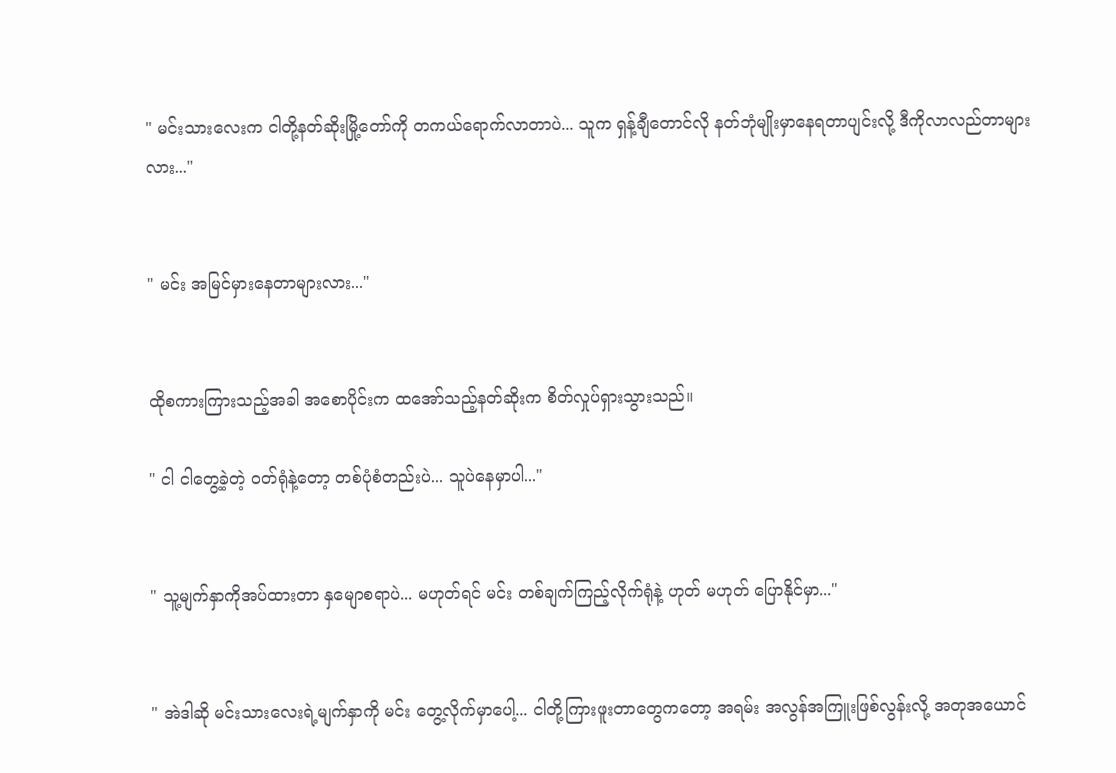" မင်းသားလေးက ငါတို့နတ်ဆိုးမြို့တော်ကို တကယ်ရောက်လာတာပဲ... သူက ရှန့်ချီတောင်လို နတ်ဘုံမျိုးမှာနေရတာပျင်းလို့ ဒီကိုလာလည်တာများလား..."


" မင်း အမြင်မှားနေတာများလား..."


ထိုစကားကြားသည့်အခါ အစောပိုင်းက ထအော်သည့်နတ်ဆိုးက စိတ်လှုပ်ရှားသွားသည်။

" ငါ ငါတွေ့ခဲ့တဲ့ ဝတ်ရုံနဲ့တော့ တစ်ပုံစံတည်းပဲ... သူပဲနေမှာပါ..."


" သူ့မျက်နှာကိုအပ်ထားတာ နှမျောစရာပဲ... မဟုတ်ရင် မင်း တစ်ချက်ကြည့်လိုက်ရုံနဲ့ ဟုတ် မဟုတ် ပြောနိုင်မှာ..."


" အဲဒါဆို မင်းသားလေးရဲ့မျက်နှာကို မင်း တွေ့လိုက်မှာပေါ့... ငါတို့ကြားဖူးတာတွေကတော့ အရမ်း အလွန်အကြူးဖြစ်လွန်းလို့ အတုအယောင်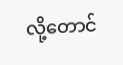လို့တောင်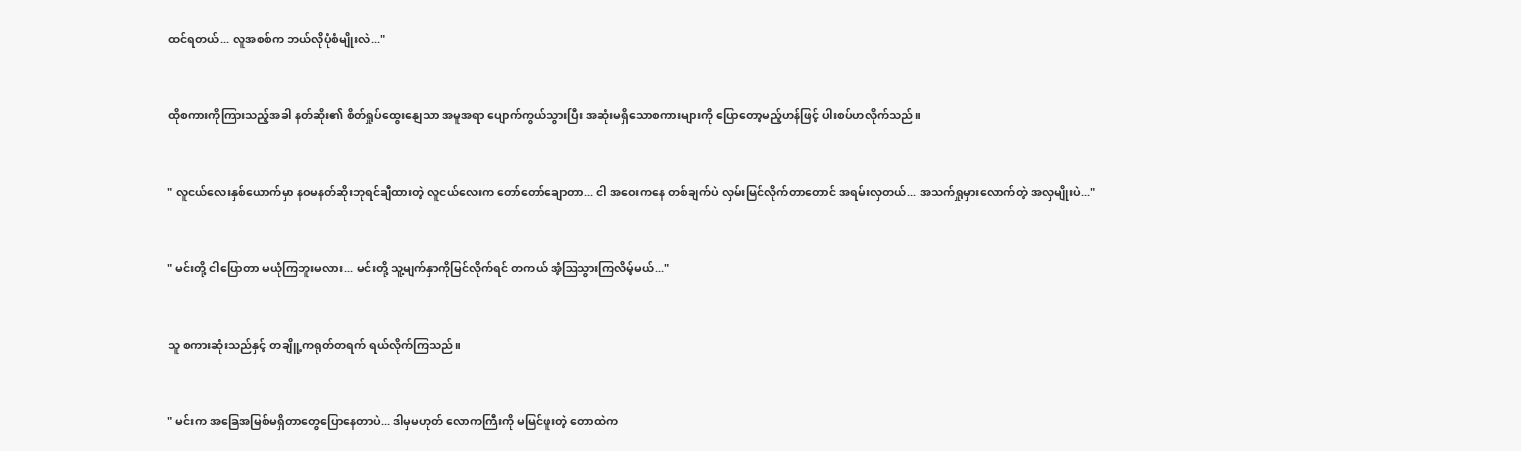ထင်ရတယ်... လူအစစ်က ဘယ်လိုပုံစံမျိုးလဲ..."


ထိုစကားကိုကြားသည့်အခါ နတ်ဆိုး၏ စိတ်ရှုပ်ထွေးနျေသာ အမူအရာ ပျောက်ကွယ်သွားပြီး အဆုံးမရှိသောစကားများကို ပြောတော့မည့်ဟန်ဖြင့် ပါးစပ်ဟလိုက်သည်။


" လူငယ်လေးနှစ်ယောက်မှာ နဝမနတ်ဆိုးဘုရင်ချီထားတဲ့ လူငယ်လေးက တော်တော်ချောတာ... ငါ အဝေးကနေ တစ်ချက်ပဲ လှမ်းမြင်လိုက်တာတောင် အရမ်းလှတယ်... အသက်ရှုမှားလောက်တဲ့ အလှမျိုးပဲ..."


" မင်းတို့ ငါပြောတာ မယုံကြဘူးမလား... မင်းတို့ သူ့မျက်နှာကိုမြင်လိုက်ရင် တကယ် အံ့ဩသွားကြလိမ့်မယ်..."


သူ စကားဆုံးသည်နှင့် တချိူ့ကရုတ်တရက် ရယ်လိုက်ကြသည်။


" မင်းက အခြေအမြစ်မရှိတာတွေပြောနေတာပဲ... ဒါမှမဟုတ် လောကကြီးကို မမြင်ဖူးတဲ့ တောထဲက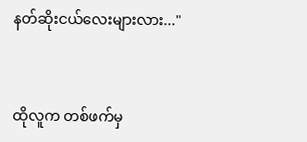နတ်ဆိုးငယ်လေးများလား..."


ထိုလူက တစ်ဖက်မှ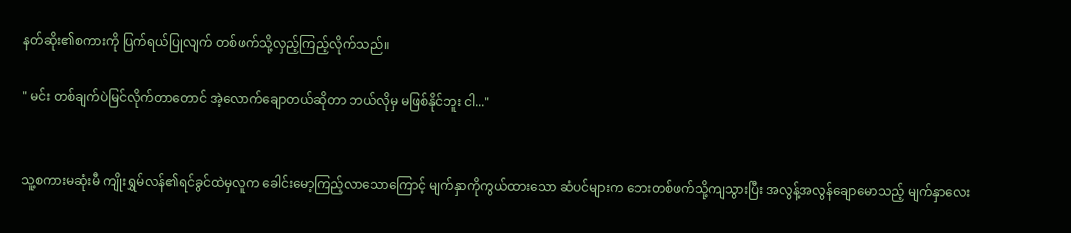နတ်ဆိုး၏စကားကို ပြက်ရယ်ပြုလျက် တစ်ဖက်သို့လှည့်ကြည့်လိုက်သည်။

" မင်း တစ်ချက်ပဲမြင်လိုက်တာတောင် အဲ့လောက်ချောတယ်ဆိုတာ ဘယ်လိုမှ မဖြစ်နိုင်ဘူး ငါ..."


သူ့စကားမဆုံးမီ ကျိုးရွှမ်လန်၏ရင်ခွင်ထဲမှလူက ခေါင်းမော့ကြည့်လာသောကြောင့် မျက်နှာကိုကွယ်ထားသော ဆံပင်များက ဘေးတစ်ဖက်သို့ကျသွားပြီး အလွန့်အလွန်ချောမောသည့် မျက်နှာလေး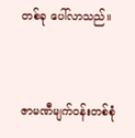တစ်ခု ပေါ်လာသည်။


ဇာမဏီမျက်ဝန်းတစ်စုံ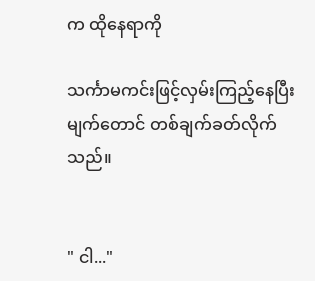က ထိုနေရာကို

သင်္ကာမကင်းဖြင့်လှမ်းကြည့်နေပြီး မျက်တောင် တစ်ချက်ခတ်လိုက်သည်။


" ငါ..."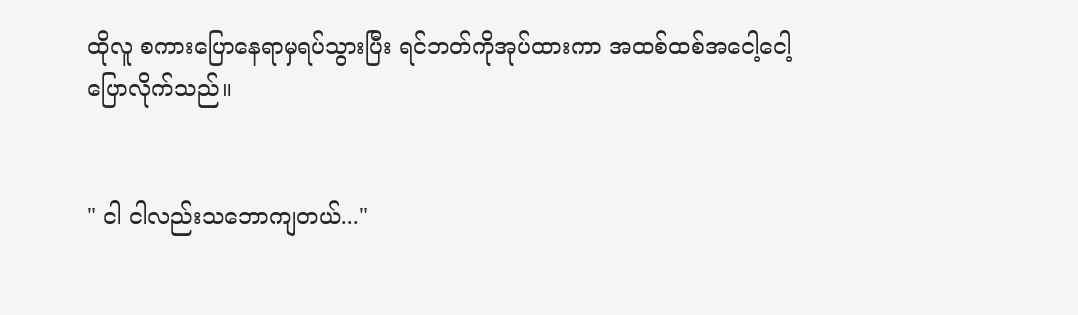ထိုလူ စကားပြောနေရာမှရပ်သွားပြီး ရင်ဘတ်ကိုအုပ်ထားကာ အထစ်ထစ်အငေါ့ငေါ့ ပြောလိုက်သည်။


" ငါ ငါလည်းသဘောကျတယ်..."